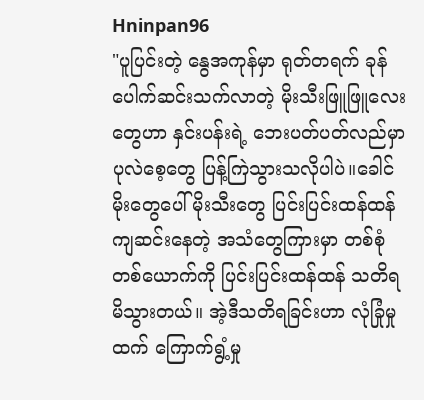Hninpan96
"ပူပြင်းတဲ့ နွေအကုန်မှာ ရုတ်တရက် ခုန်ပေါက်ဆင်းသက်လာတဲ့ မိုးသီးဖြူဖြူလေးတွေဟာ နှင်းပန်းရဲ့ ဘေးပတ်ပတ်လည်မှာ ပုလဲစေ့တွေ ပြန့်ကြဲသွားသလိုပါပဲ။ခေါင်မိုးတွေပေါ် မိုးသီးတွေ ပြင်းပြင်းထန်ထန် ကျဆင်းနေတဲ့ အသံတွေကြားမှာ တစ်စုံတစ်ယောက်ကို ပြင်းပြင်းထန်ထန် သတိရမိသွားတယ်။ အဲ့ဒီသတိရခြင်းဟာ လုံခြုံမှုထက် ကြောက်ရွံ့မှု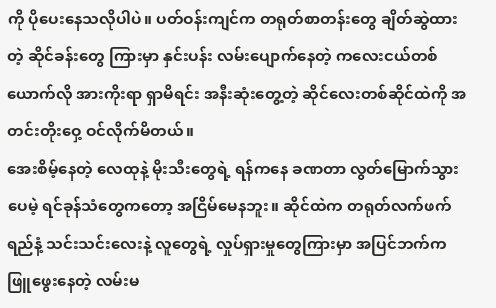ကို ပိုပေးနေသလိုပါပဲ။ ပတ်ဝန်းကျင်က တရုတ်စာတန်းတွေ ချိတ်ဆွဲထားတဲ့ ဆိုင်ခန်းတွေ ကြားမှာ နှင်းပန်း လမ်းပျောက်နေတဲ့ ကလေးငယ်တစ်ယောက်လို အားကိုးရာ ရှာမိရင်း အနီးဆုံးတွေ့တဲ့ ဆိုင်လေးတစ်ဆိုင်ထဲကို အတင်းတိုးဝှေ့ ဝင်လိုက်မိတယ်။
အေးစိမ့်နေတဲ့ လေထုနဲ့ မိုးသီးတွေရဲ့ ရန်ကနေ ခဏတာ လွတ်မြောက်သွားပေမဲ့ ရင်ခုန်သံတွေကတော့ အငြိမ်မေနဘူး။ ဆိုင်ထဲက တရုတ်လက်ဖက်ရည်နံ့ သင်းသင်းလေးနဲ့ လူတွေရဲ့ လှုပ်ရှားမှုတွေကြားမှာ အပြင်ဘက်က ဖြူဖွေးနေတဲ့ လမ်းမ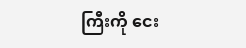ကြီးကို ငေး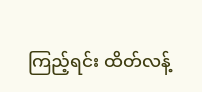ကြည့်ရင်း ထိတ်လန့်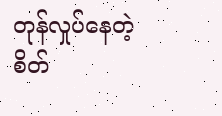တုန်လှုပ်နေတဲ့ စိတ်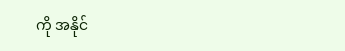ကို အနိုင်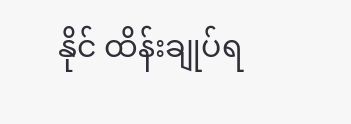နိုင် ထိန်းချုပ်ရ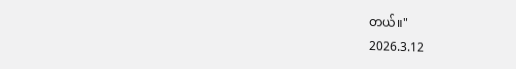တယ်။"
2026.3.12